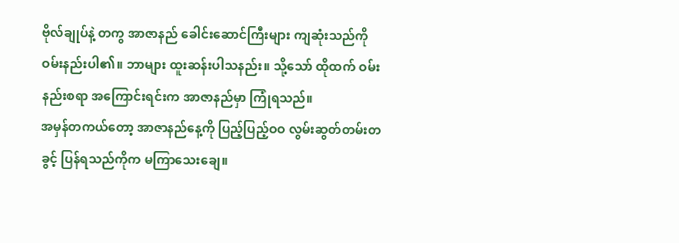ဗိုလ်ချုပ်နဲ့ တကွ အာဇာနည် ခေါင်းဆောင်ကြီးများ ကျဆုံးသည်ကို ဝမ်းနည်းပါ၏။ ဘာများ ထူးဆန်းပါသနည်း။ သို့သော် ထိုထက် ဝမ်းနည်းစရာ အကြောင်းရင်းက အာဇာနည်မှာ ကြုံရသည်။
အမှန်တကယ်တော့ အာဇာနည်နေ့ကို ပြည့်ပြည့်ဝဝ လွမ်းဆွတ်တမ်းတခွင့် ပြန်ရသည်ကိုက မကြာသေးချေ။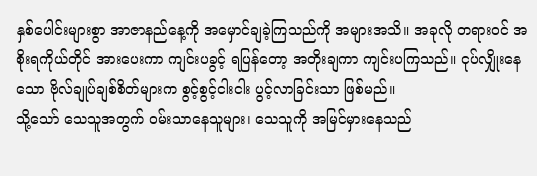နှစ်ပေါင်းများစွာ အာဇာနည်နေ့ကို အမှောင်ချခဲ့ကြသည်ကို အများအသိ။ အခုလို တရားဝင် အစိုးရကိုယ်တိုင် အားပေးကာ ကျင်းပခွင့် ရပြန်တော့ အတိုးချကာ ကျင်းပကြသည်။ ငုပ်လျှိုးနေသော ဗိုလ်ချုပ်ချစ်စိတ်များက စွင့်စွင့်ငါးငါး ပွင့်လာခြင်းသာ ဖြစ်မည်။
သို့သော် သေသူအတွက် ဝမ်းသာနေသူများ၊ သေသူကို အမြင်မှားနေသည်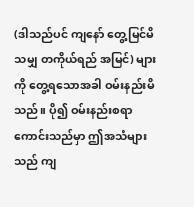(ဒါသည်ပင် ကျနော် တွေ့မြင်မိသမျှ တကိုယ်ရည် အမြင်) များကို တွေ့ရသောအခါ ဝမ်းနည်းမိသည်။ ပို၍ ဝမ်းနည်းစရာ ကောင်းသည်မှာ ဤအသံများသည် ကျ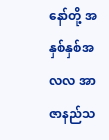နော်တို့ အနှစ်နှစ်အလလ အာဇာနည်သ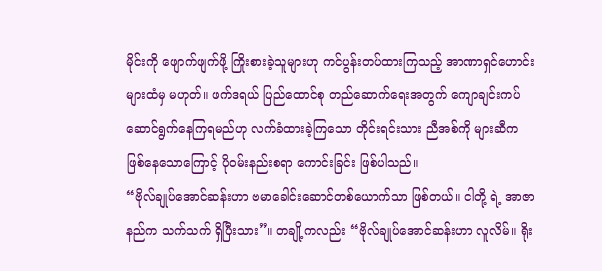မိုင်းကို ဖျောက်ဖျက်ဖို့ ကြိုးစားခဲ့သူများဟု ကင်ပွန်းတပ်ထားကြသည့် အာဏာရှင်ဟောင်းများထံမှ မဟုတ်။ ဖက်ဒရယ် ပြည်ထောင်စု တည်ဆောက်ရေးအတွက် ကျောချင်းကပ် ဆောင်ရွက်နေကြရမည်ဟု လက်ခံထားခဲ့ကြသော တိုင်းရင်းသား ညီအစ်ကို များဆီက ဖြစ်နေသောကြောင့် ပိုဝမ်းနည်းစရာ ကောင်းခြင်း ဖြစ်ပါသည်။
“ဗိုလ်ချုပ်အောင်ဆန်းဟာ ဗမာခေါင်းဆောင်တစ်ယောက်သာ ဖြစ်တယ်။ ငါတို့ ရဲ့ အာဇာနည်က သက်သက် ရှိပြီးသား”။ တချို့ကလည်း “ဗိုလ်ချုပ်အောင်ဆန်းဟာ လူလိမ်။ ရိုး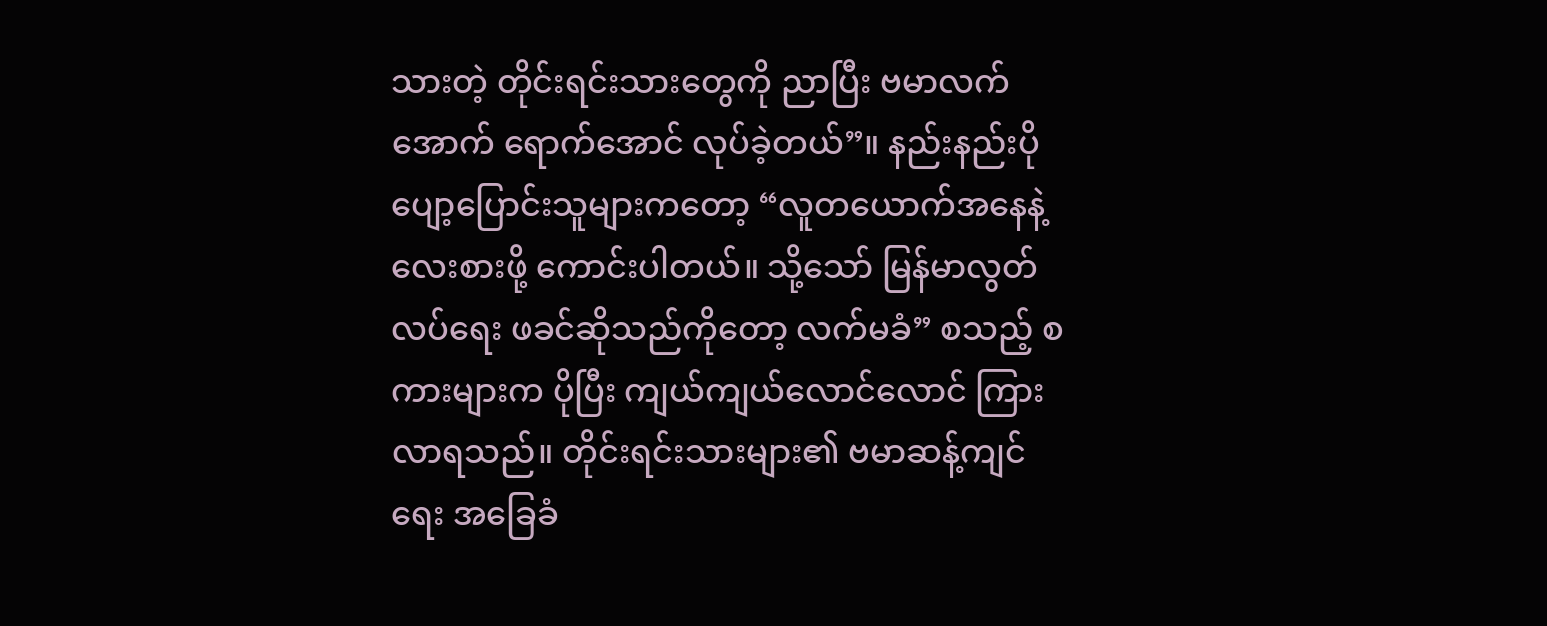သားတဲ့ တိုင်းရင်းသားတွေကို ညာပြီး ဗမာလက်အောက် ရောက်အောင် လုပ်ခဲ့တယ်”။ နည်းနည်းပိုပျော့ပြောင်းသူများကတော့ “လူတယောက်အနေနဲ့ လေးစားဖို့ ကောင်းပါတယ်။ သို့သော် မြန်မာလွတ်လပ်ရေး ဖခင်ဆိုသည်ကိုတော့ လက်မခံ” စသည့် စကားများက ပိုပြီး ကျယ်ကျယ်လောင်လောင် ကြားလာရသည်။ တိုင်းရင်းသားများ၏ ဗမာဆန့်ကျင်ရေး အခြေခံ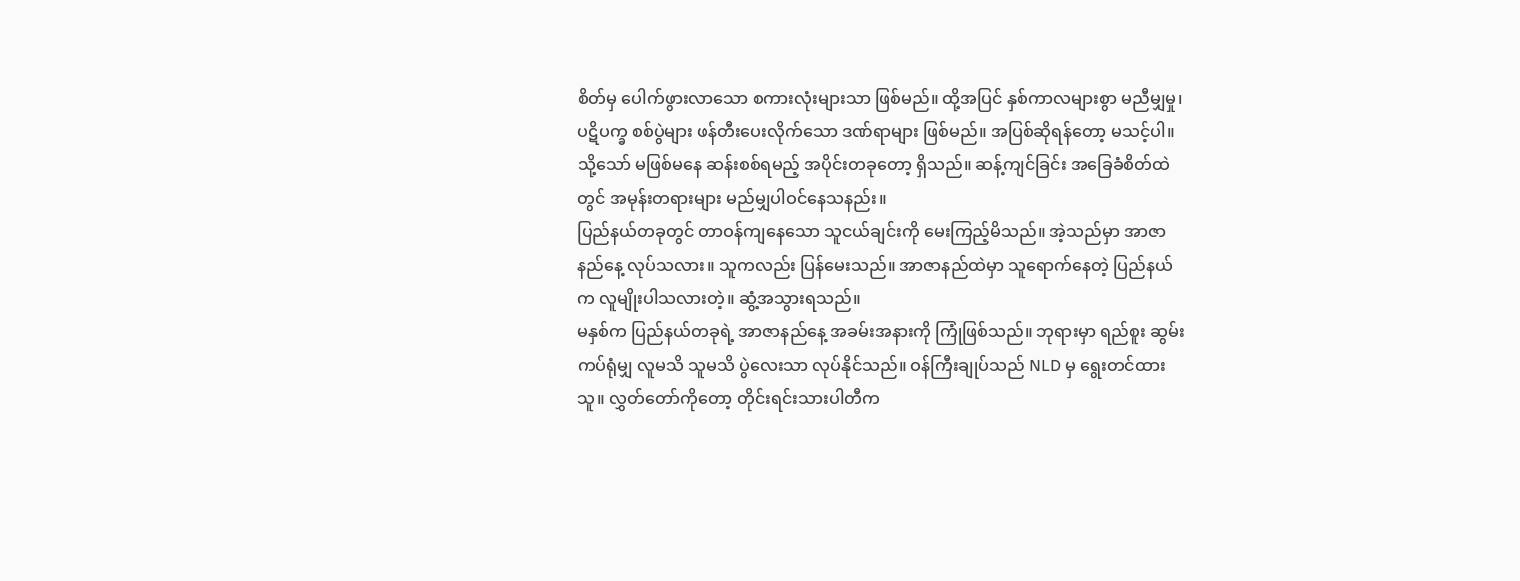စိတ်မှ ပေါက်ဖွားလာသော စကားလုံးများသာ ဖြစ်မည်။ ထို့အပြင် နှစ်ကာလများစွာ မညီမျှမှု၊ ပဋိပက္ခ စစ်ပွဲများ ဖန်တီးပေးလိုက်သော ဒဏ်ရာများ ဖြစ်မည်။ အပြစ်ဆိုရန်တော့ မသင့်ပါ။ သို့သော် မဖြစ်မနေ ဆန်းစစ်ရမည့် အပိုင်းတခုတော့ ရှိသည်။ ဆန့်ကျင်ခြင်း အခြေခံစိတ်ထဲတွင် အမုန်းတရားများ မည်မျှပါဝင်နေသနည်း။
ပြည်နယ်တခုတွင် တာဝန်ကျနေသော သူငယ်ချင်းကို မေးကြည့်မိသည်။ အဲ့သည်မှာ အာဇာနည်နေ့ လုပ်သလား။ သူကလည်း ပြန်မေးသည်။ အာဇာနည်ထဲမှာ သူရောက်နေတဲ့ ပြည်နယ်က လူမျိုးပါသလားတဲ့။ ဆွံ့အသွားရသည်။
မနှစ်က ပြည်နယ်တခုရဲ့ အာဇာနည်နေ့ အခမ်းအနားကို ကြုံဖြစ်သည်။ ဘုရားမှာ ရည်စူး ဆွမ်းကပ်ရုံမျှ လူမသိ သူမသိ ပွဲလေးသာ လုပ်နိုင်သည်။ ဝန်ကြီးချုပ်သည် NLD မှ ရွေးတင်ထားသူ။ လွှတ်တော်ကိုတော့ တိုင်းရင်းသားပါတီက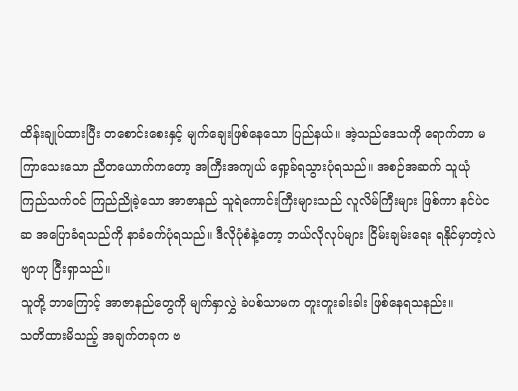ထိန်းချုပ်ထားပြီး တစောင်းစေးနှင့် မျက်ချေးဖြစ်နေသော ပြည်နယ်။ အဲ့သည်ဒေသကို ရောက်တာ မကြာသေးသော ညီတယောက်ကတော့ အကြီးအကျယ် ရှော့ခ်ရသွားပုံရသည်။ အစဉ်အဆက် သူယုံကြည်သက်ဝင် ကြည်ညိုခဲ့သော အာဇာနည် သူရဲကောင်းကြီးများသည် လူလိမ်ကြီးများ ဖြစ်ကာ နင်ပဲငဆ အပြောခံရသည်ကို နာခံခက်ပုံရသည်။ ဒီလိုပုံစံနဲ့တော့ ဘယ်လိုလုပ်များ ငြိမ်းချမ်းရေး ရနိုင်မှာတဲ့လဲဗျာဟု ငြီးရှာသည်။
သူတို့ ဘာကြောင့် အာဇာနည်တွေကို မျက်နှာလွှဲ ခဲပစ်သာမက တူးတူးခါးခါး ဖြစ်နေရသနည်း။
သတိထားမိသည့် အချက်တခုက ဗ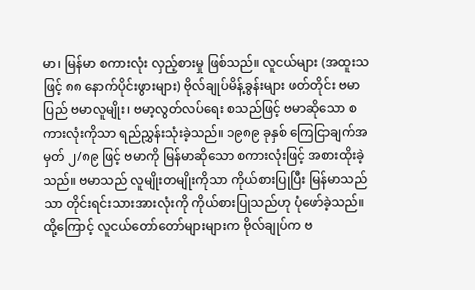မာ၊ မြန်မာ စကားလုံး လှည့်စားမှု ဖြစ်သည်။ လူငယ်များ (အထူးသဖြင့် ၈၈ နောက်ပိုင်းဖွားများ) ဗိုလ်ချုပ်မိန့်ခွန်းများ ဖတ်တိုင်း ဗမာပြည် ဗမာလူမျိုး၊ ဗမာ့လွတ်လပ်ရေး စသည်ဖြင့် ဗမာဆိုသော စကားလုံးကိုသာ ရည်ညွှန်းသုံးခဲ့သည်။ ၁၉၈၉ ခုနှစ် ကြေငြာချက်အမှတ် ၂/၈၉ ဖြင့် ဗမာကို မြန်မာဆိုသော စကားလုံးဖြင့် အစားထိုးခဲ့သည်။ ဗမာသည် လူမျိုးတမျိုးကိုသာ ကိုယ်စားပြုပြီး မြန်မာသည်သာ တိုင်းရင်းသားအားလုံးကို ကိုယ်စားပြုသည်ဟု ပုံဖော်ခဲ့သည်။ ထို့ကြောင့် လူငယ်တော်တော်များများက ဗိုလ်ချုပ်က ဗ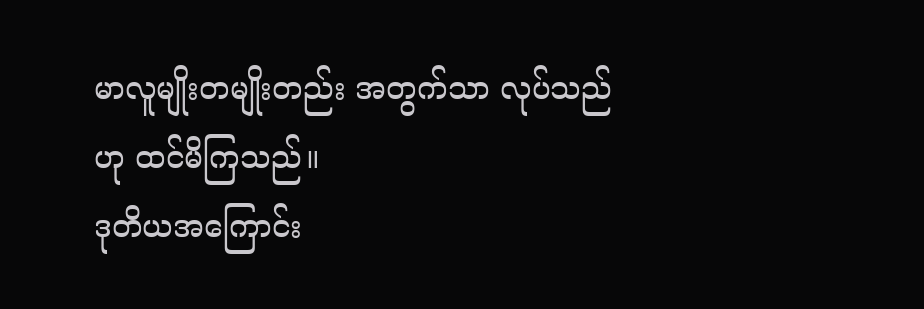မာလူမျိုးတမျိုးတည်း အတွက်သာ လုပ်သည်ဟု ထင်မိကြသည်။
ဒုတိယအကြောင်း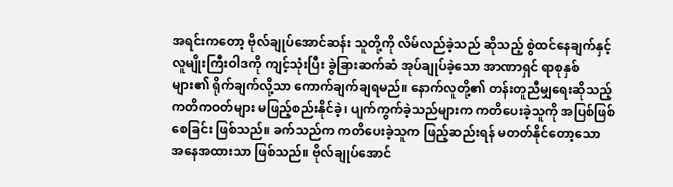အရင်းကတော့ ဗိုလ်ချုပ်အောင်ဆန်း သူတို့ကို လိမ်လည်ခဲ့သည် ဆိုသည့် စွဲထင်နေချက်နှင့် လူမျိုးကြီးဝါဒကို ကျင့်သုံးပြီး ခွဲခြားဆက်ဆံ အုပ်ချုပ်ခဲ့သော အာဏာရှင် ရာစုနှစ်များ၏ ရိုက်ချက်လို့သာ ကောက်ချက်ချရမည်။ နောက်လူတို့၏ တန်းတူညီမျှရေးဆိုသည့် ကတိကဝတ်များ မဖြည့်စည်းနိုင်ခဲ့၊ ပျက်ကွက်ခဲ့သည်များက ကတိပေးခဲ့သူကို အပြစ်ဖြစ်စေခြင်း ဖြစ်သည်။ ခက်သည်က ကတိပေးခဲ့သူက ဖြည့်ဆည်းရန် မတတ်နိုင်တော့သော အနေအထားသာ ဖြစ်သည်။ ဗိုလ်ချုပ်အောင်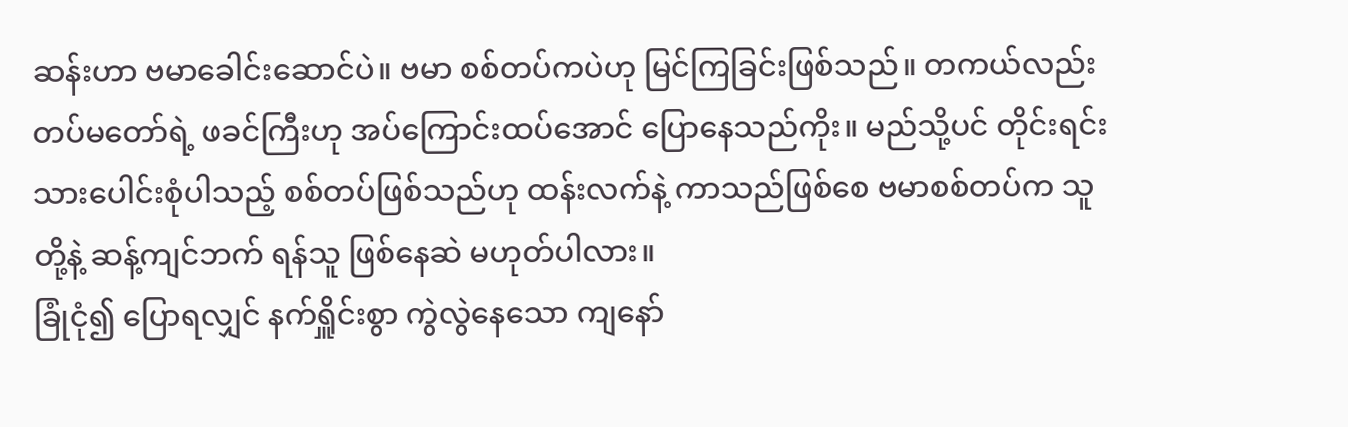ဆန်းဟာ ဗမာခေါင်းဆောင်ပဲ။ ဗမာ စစ်တပ်ကပဲဟု မြင်ကြခြင်းဖြစ်သည်။ တကယ်လည်း တပ်မတော်ရဲ့ ဖခင်ကြီးဟု အပ်ကြောင်းထပ်အောင် ပြောနေသည်ကိုး။ မည်သို့ပင် တိုင်းရင်းသားပေါင်းစုံပါသည့် စစ်တပ်ဖြစ်သည်ဟု ထန်းလက်နဲ့ ကာသည်ဖြစ်စေ ဗမာစစ်တပ်က သူတို့နဲ့ ဆန့်ကျင်ဘက် ရန်သူ ဖြစ်နေဆဲ မဟုတ်ပါလား။
ခြုံငုံ၍ ပြောရလျှင် နက်ရှိူင်းစွာ ကွဲလွဲနေသော ကျနော်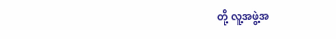တို့ လူ့အဖွဲ့အ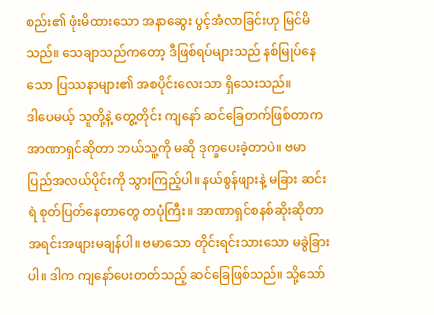စည်း၏ ဖုံးမိထားသော အနာဆွေး ပွင့်အံလာခြင်းဟု မြင်မိသည်။ သေချာသည်ကတော့ ဒီဖြစ်ရပ်များသည် နစ်မြုပ်နေသော ပြဿနာများ၏ အစပိုင်းလေးသာ ရှိသေးသည်။
ဒါပေမယ့် သူတို့နဲ့ တွေ့တိုင်း ကျနော် ဆင်ခြေတက်ဖြစ်တာက အာဏာရှင်ဆိုတာ ဘယ်သူ့ကို မဆို ဒုက္ခပေးခဲ့တာပဲ။ ဗမာပြည်အလယ်ပိုင်းကို သွားကြည့်ပါ။ နယ်စွန်ဖျားနဲ့ မခြား ဆင်းရဲ စုတ်ပြတ်နေတာတွေ တပုံကြီး။ အာဏာရှင်စနစ်ဆိုးဆိုတာ အရင်းအဖျားမချန်ပါ။ ဗမာသော တိုင်းရင်းသားသော မခွဲခြားပါ။ ဒါက ကျနော်ပေးတတ်သည့် ဆင်ခြေဖြစ်သည်။ သို့သော်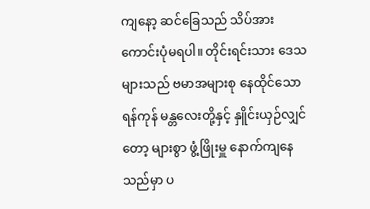ကျနော့ ဆင်ခြေသည် သိပ်အားကောင်းပုံမရပါ။ တိုင်းရင်းသား ဒေသများသည် ဗမာအများစု နေထိုင်သော ရန်ကုန် မန္တလေးတို့နှင့် နှိူင်းယှဉ်လျှင်တော့ များစွာ ဖွံ့ဖြိုးမှူ နောက်ကျနေသည်မှာ ပ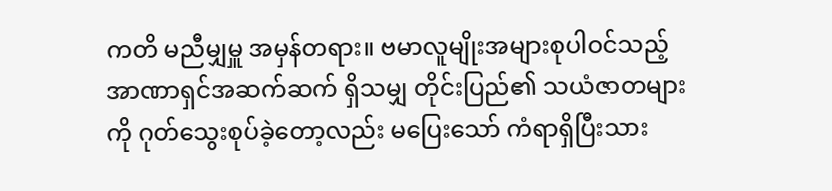ကတိ မညီမျှမှူ အမှန်တရား။ ဗမာလူမျိုးအများစုပါဝင်သည့် အာဏာရှင်အဆက်ဆက် ရှိသမျှ တိုင်းပြည်၏ သယံဇာတများကို ဂုတ်သွေးစုပ်ခဲ့တော့လည်း မပြေးသော် ကံရာရှိပြီးသား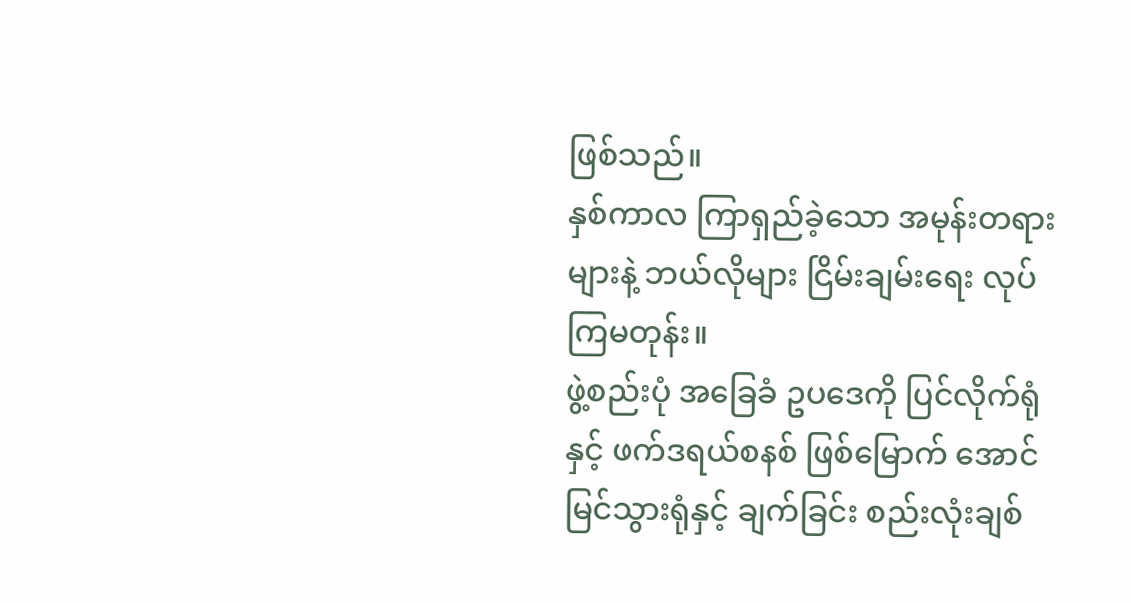ဖြစ်သည်။
နှစ်ကာလ ကြာရှည်ခဲ့သော အမုန်းတရားများနဲ့ ဘယ်လိုများ ငြိမ်းချမ်းရေး လုပ်ကြမတုန်း။
ဖွဲ့စည်းပုံ အခြေခံ ဥပဒေကို ပြင်လိုက်ရုံနှင့် ဖက်ဒရယ်စနစ် ဖြစ်မြောက် အောင်မြင်သွားရုံနှင့် ချက်ခြင်း စည်းလုံးချစ်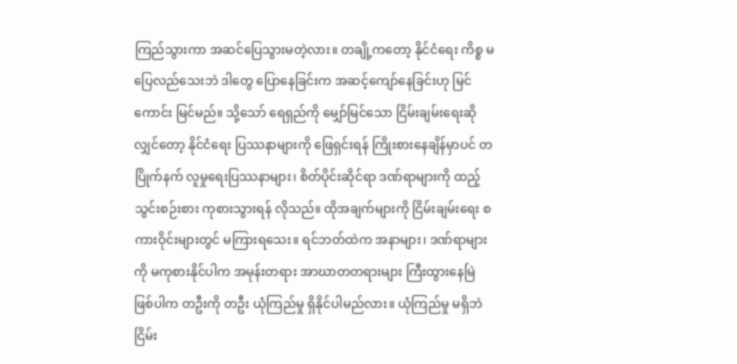ကြည်သွားကာ အဆင်ပြေသွားမတဲ့လား။ တချို့ကတော့ နိုင်ငံရေး ကိစ္စ မပြေလည်သေးဘဲ ဒါတွေ ပြောနေခြင်းက အဆင့်ကျော်နေခြင်းဟု မြင်ကောင်း မြင်မည်။ သို့သော် ရေရှည်ကို မျှော်မြင်သော ငြိမ်းချမ်းရေးဆိုလျှင်တော့ နိုင်ငံရေး ပြဿနာများကို ဖြေရှင်းရန် ကြိုးစားနေချိန်မှာပင် တပြိုက်နက် လူမှုရေးပြဿနာများ၊ စိတ်ပိုင်းဆိုင်ရာ ဒဏ်ရာများကို ထည့်သွင်းစဉ်းစား ကုစားသွားရန် လိုသည်။ ထိုအချက်များကို ငြိမ်းချမ်းရေး စကားဝိုင်းများတွင် မကြားရသေး။ ရင်ဘတ်ထဲက အနာများ၊ ဒဏ်ရာများကို မကုစားနိုင်ပါက အမုန်းတရား အာဃာတတရားများ ကြီးထွားနေမြဲ ဖြစ်ပါက တဦးကို တဦး ယုံကြည်မှု ရှိနိုင်ပါမည်လား။ ယုံကြည်မှု မရှိဘဲ ငြိမ်း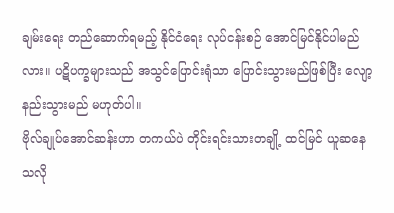ချမ်းရေး တည်ဆောက်ရမည့် နိုင်ငံရေး လုပ်ငန်းစဉ် အောင်မြင်နိုင်ပါမည်လား။ ပဋိပက္ခများသည် အသွင်ပြောင်းရုံသာ ပြောင်းသွားမည်ဖြစ်ပြီး လျော့နည်းသွားမည် မဟုတ်ပါ။
ဗိုလ်ချုပ်အောင်ဆန်းဟာ တကယ်ပဲ တိုင်းရင်းသားတချို့ ထင်မြင် ယူဆနေသလို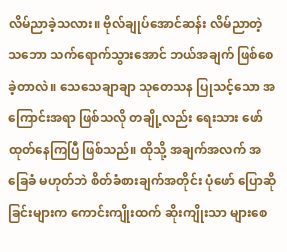လိမ်ညာခဲ့သလား။ ဗိုလ်ချုပ်အောင်ဆန်း လိမ်ညာတဲ့ သဘော သက်ရောက်သွားအောင် ဘယ်အချက် ဖြစ်စေခဲ့တာလဲ။ သေသေချာချာ သုတေသန ပြုသင့်သော အကြောင်းအရာ ဖြစ်သလို တချို့လည်း ရေးသား ဖော်ထုတ်နေကြပြီ ဖြစ်သည်။ ထိုသို့ အချက်အလက် အခြေခံ မဟုတ်ဘဲ စိတ်ခံစားချက်အတိုင်း ပုံဖော် ပြောဆိုခြင်းများက ကောင်းကျိုးထက် ဆိုးကျိုးသာ များစေ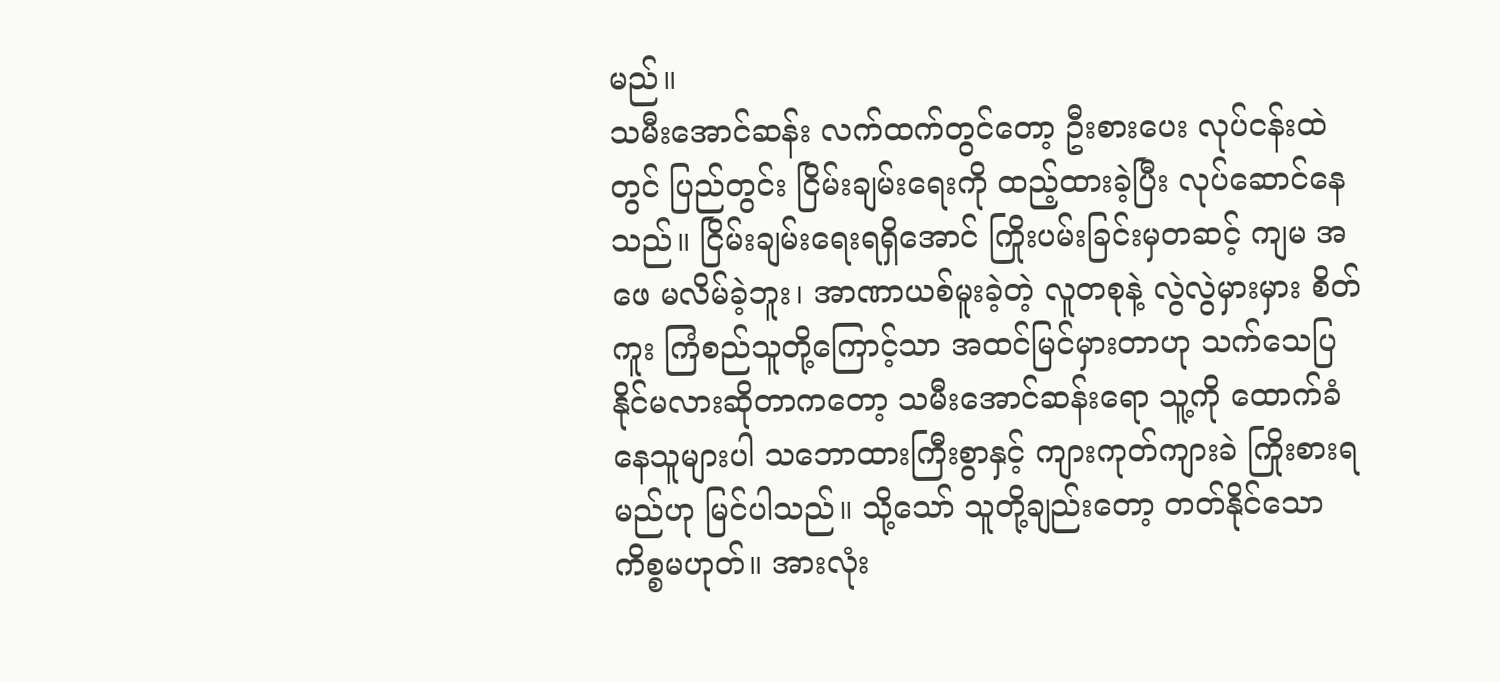မည်။
သမီးအောင်ဆန်း လက်ထက်တွင်တော့ ဦးစားပေး လုပ်ငန်းထဲတွင် ပြည်တွင်း ငြိမ်းချမ်းရေးကို ထည့်ထားခဲ့ပြီး လုပ်ဆောင်နေသည်။ ငြိမ်းချမ်းရေးရရှိအောင် ကြိုးပမ်းခြင်းမှတဆင့် ကျမ အဖေ မလိမ်ခဲ့ဘူး၊ အာဏာယစ်မူးခဲ့တဲ့ လူတစုနဲ့ လွဲလွဲမှားမှား စိတ်ကူး ကြံစည်သူတို့ကြောင့်သာ အထင်မြင်မှားတာဟု သက်သေပြနိုင်မလားဆိုတာကတော့ သမီးအောင်ဆန်းရော သူ့ကို ထောက်ခံနေသူများပါ သဘောထားကြီးစွာနှင့် ကျားကုတ်ကျားခဲ ကြိုးစားရမည်ဟု မြင်ပါသည်။ သို့သော် သူတို့ချည်းတော့ တတ်နိုင်သော ကိစ္စမဟုတ်။ အားလုံး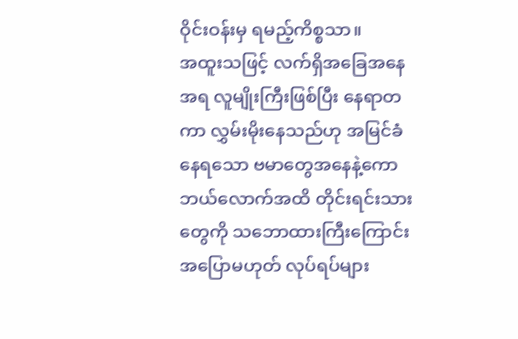ဝိုင်းဝန်းမှ ရမည့်ကိစ္စသာ။
အထူးသဖြင့် လက်ရှိအခြေအနေအရ လူမျိုးကြီးဖြစ်ပြီး နေရာတကာ လွှမ်းမိုးနေသည်ဟု အမြင်ခံနေရသော ဗမာတွေအနေနဲ့ကော ဘယ်လောက်အထိ တိုင်းရင်းသားတွေကို သဘောထားကြီးကြောင်း အပြောမဟုတ် လုပ်ရပ်များ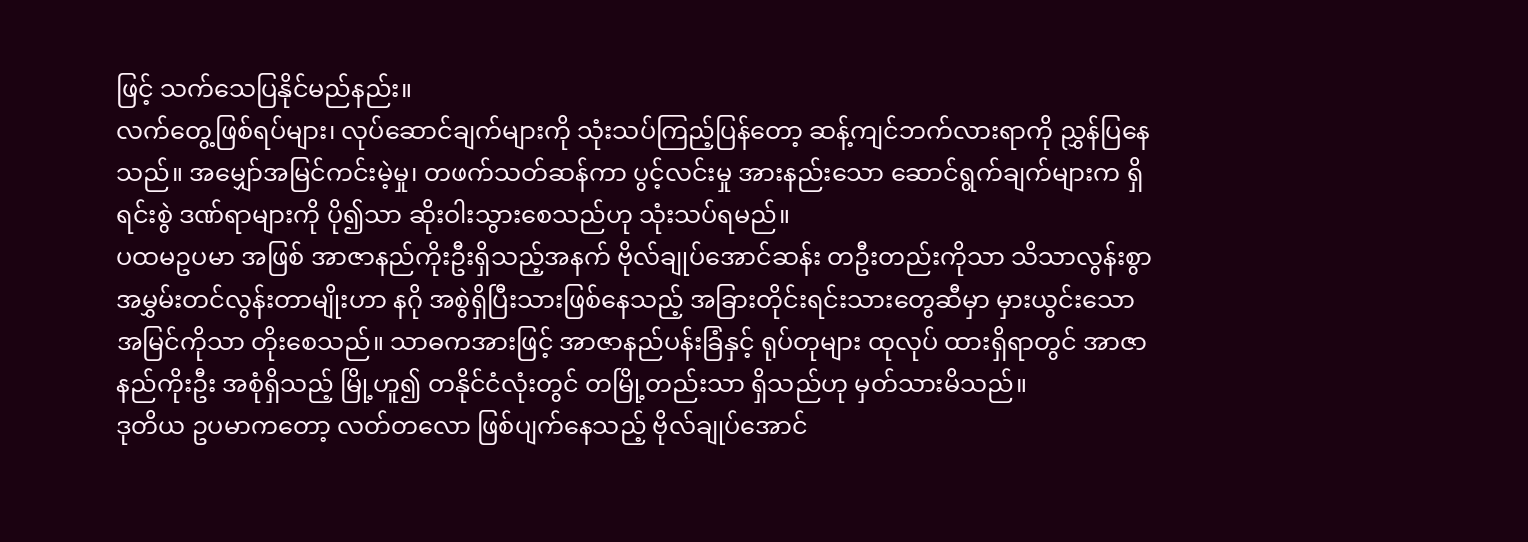ဖြင့် သက်သေပြနိုင်မည်နည်း။
လက်တွေ့ဖြစ်ရပ်များ၊ လုပ်ဆောင်ချက်များကို သုံးသပ်ကြည့်ပြန်တော့ ဆန့်ကျင်ဘက်လားရာကို ညွှန်ပြနေသည်။ အမျှော်အမြင်ကင်းမဲ့မှု၊ တဖက်သတ်ဆန်ကာ ပွင့်လင်းမှု အားနည်းသော ဆောင်ရွက်ချက်များက ရှိရင်းစွဲ ဒဏ်ရာများကို ပို၍သာ ဆိုးဝါးသွားစေသည်ဟု သုံးသပ်ရမည်။
ပထမဥပမာ အဖြစ် အာဇာနည်ကိုးဦးရှိသည့်အနက် ဗိုလ်ချုပ်အောင်ဆန်း တဦးတည်းကိုသာ သိသာလွန်းစွာ အမွှမ်းတင်လွန်းတာမျိုးဟာ နဂို အစွဲရှိပြီးသားဖြစ်နေသည့် အခြားတိုင်းရင်းသားတွေဆီမှာ မှားယွင်းသော အမြင်ကိုသာ တိုးစေသည်။ သာဓကအားဖြင့် အာဇာနည်ပန်းခြံနှင့် ရုပ်တုများ ထုလုပ် ထားရှိရာတွင် အာဇာနည်ကိုးဦး အစုံရှိသည့် မြို့ဟူ၍ တနိုင်ငံလုံးတွင် တမြို့တည်းသာ ရှိသည်ဟု မှတ်သားမိသည်။
ဒုတိယ ဥပမာကတော့ လတ်တလော ဖြစ်ပျက်နေသည့် ဗိုလ်ချုပ်အောင်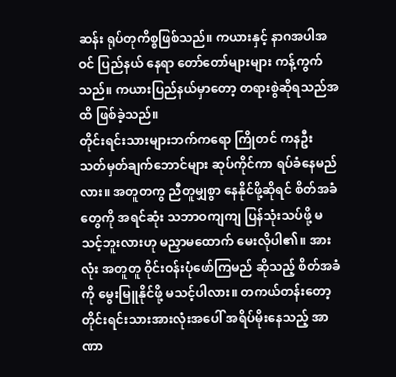ဆန်း ရုပ်တုကိစ္စဖြစ်သည်။ ကယားနှင့် နာဂအပါအဝင် ပြည်နယ် နေရာ တော်တော်များများ ကန့်ကွက်သည်။ ကယားပြည်နယ်မှာတော့ တရားစွဲဆိုရသည်အထိ ဖြစ်ခဲ့သည်။
တိုင်းရင်းသားများဘက်ကရော ကြိုတင် ကနဦး သတ်မှတ်ချက်ဘောင်များ ဆုပ်ကိုင်ကာ ရပ်ခံနေမည်လား။ အတူတကွ ညီတူမျှစွာ နေနိုင်ဖို့ဆိုရင် စိတ်အခံတွေကို အရင်ဆုံး သဘာဝကျကျ ပြန်သုံးသပ်ဖို့ မသင့်ဘူးလားဟု မညှာမထောက် မေးလိုပါ၏။ အားလုံး အတူတူ ဝိုင်းဝန်းပုံဖော်ကြမည် ဆိုသည့် စိတ်အခံကို မွေးမြူနိုင်ဖို့ မသင့်ပါလား။ တကယ်တန်းတော့ တိုင်းရင်းသားအားလုံးအပေါ် အရိပ်မိုးနေသည့် အာဏာ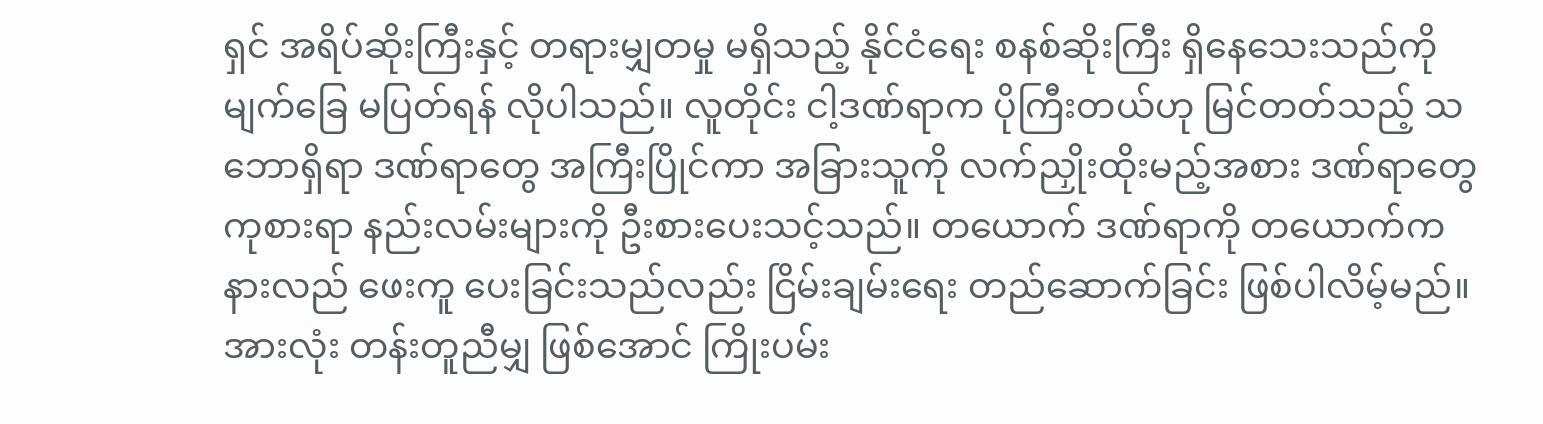ရှင် အရိပ်ဆိုးကြီးနှင့် တရားမျှတမှု မရှိသည့် နိုင်ငံရေး စနစ်ဆိုးကြီး ရှိနေသေးသည်ကို မျက်ခြေ မပြတ်ရန် လိုပါသည်။ လူတိုင်း ငါ့ဒဏ်ရာက ပိုကြီးတယ်ဟု မြင်တတ်သည့် သဘောရှိရာ ဒဏ်ရာတွေ အကြီးပြိုင်ကာ အခြားသူကို လက်ညှိုးထိုးမည့်အစား ဒဏ်ရာတွေ ကုစားရာ နည်းလမ်းများကို ဦးစားပေးသင့်သည်။ တယောက် ဒဏ်ရာကို တယောက်က နားလည် ဖေးကူ ပေးခြင်းသည်လည်း ငြိမ်းချမ်းရေး တည်ဆောက်ခြင်း ဖြစ်ပါလိမ့်မည်။
အားလုံး တန်းတူညီမျှ ဖြစ်အောင် ကြိုးပမ်း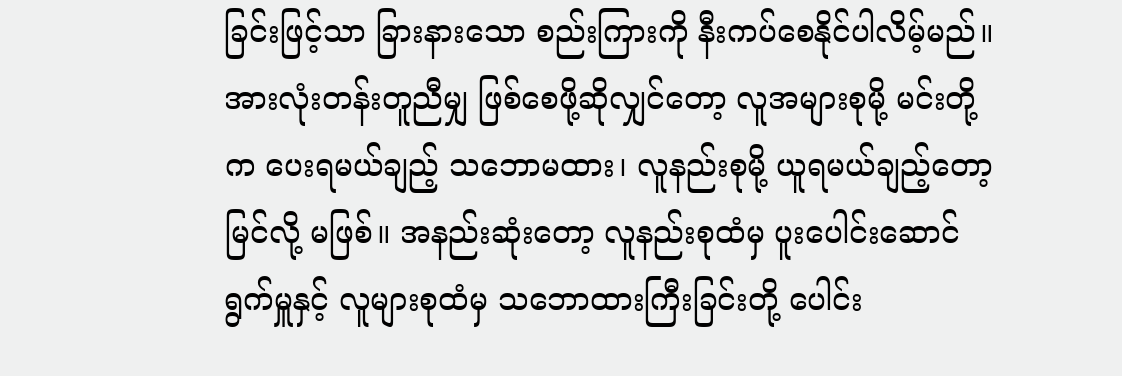ခြင်းဖြင့်သာ ခြားနားသော စည်းကြားကို နီးကပ်စေနိုင်ပါလိမ့်မည်။ အားလုံးတန်းတူညီမျှ ဖြစ်စေဖို့ဆိုလျှင်တော့ လူအများစုမို့ မင်းတို့က ပေးရမယ်ချည့် သဘောမထား၊ လူနည်းစုမို့ ယူရမယ်ချည့်တော့ မြင်လို့ မဖြစ်။ အနည်းဆုံးတော့ လူနည်းစုထံမှ ပူးပေါင်းဆောင်ရွက်မှူနှင့် လူများစုထံမှ သဘောထားကြီးခြင်းတို့ ပေါင်း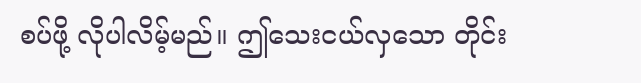စပ်ဖို့ လိုပါလိမ့်မည်။ ဤသေးငယ်လှသော တိုင်း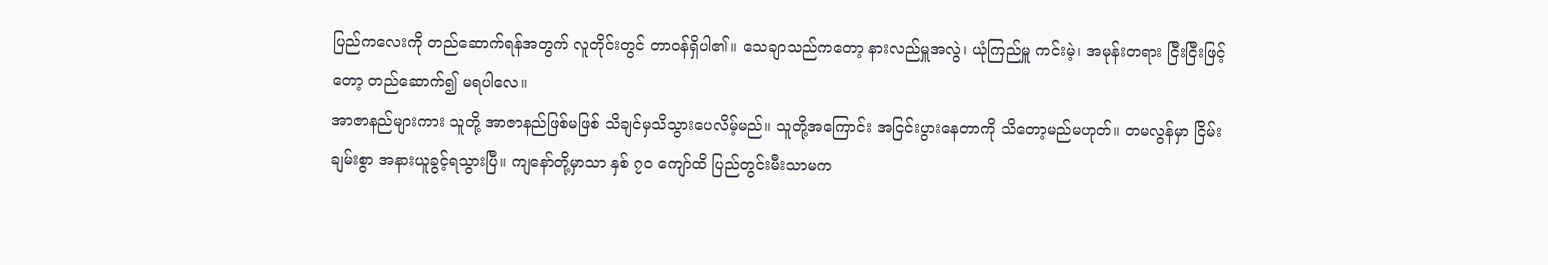ပြည်ကလေးကို တည်ဆောက်ရန်အတွက် လူတိုင်းတွင် တာဝန်ရှိပါ၏။ သေချာသည်ကတော့ နားလည်မှူအလွဲ၊ ယုံကြည်မှူ ကင်းမဲ့၊ အမုန်းတရား ငြီးငြီးဖြင့်တော့ တည်ဆောက်၍ မရပါလေ။
အာဇာနည်များကား သူတို့ အာဇာနည်ဖြစ်မဖြစ် သိချင်မှသိသွားပေလိမ့်မည်။ သူတို့အကြောင်း အငြင်းပွားနေတာကို သိတော့မည်မဟုတ်။ တမလွန်မှာ ငြိမ်းချမ်းစွာ အနားယူခွင့်ရသွားပြီ။ ကျနော်တို့မှာသာ နှစ် ၇၀ ကျော်ထိ ပြည်တွင်းမီးသာမက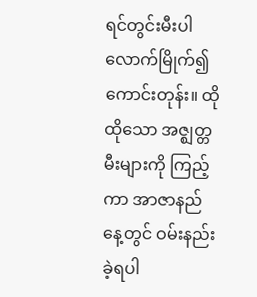ရင်တွင်းမီးပါ လောက်မြိုက်၍ ကောင်းတုန်း။ ထိုထိုသော အဇ္ဈတ္တမီးများကို ကြည့်ကာ အာဇာနည်နေ့တွင် ဝမ်းနည်းခဲ့ရပါ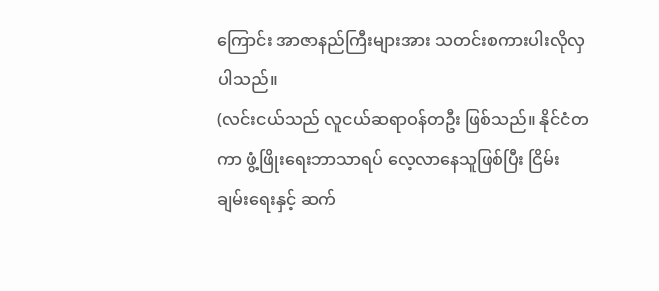ကြောင်း အာဇာနည်ကြီးများအား သတင်းစကားပါးလိုလှပါသည်။
(လင်းငယ်သည် လူငယ်ဆရာဝန်တဦး ဖြစ်သည်။ နိုင်ငံတကာ ဖွံ့ဖြိုးရေးဘာသာရပ် လေ့လာနေသူဖြစ်ပြီး ငြိမ်းချမ်းရေးနှင့် ဆက်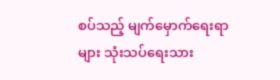စပ်သည့် မျက်မှောက်ရေးရာများ သုံးသပ်ရေးသား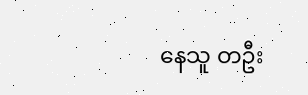နေသူ တဦး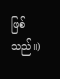ဖြစ်သည်။)